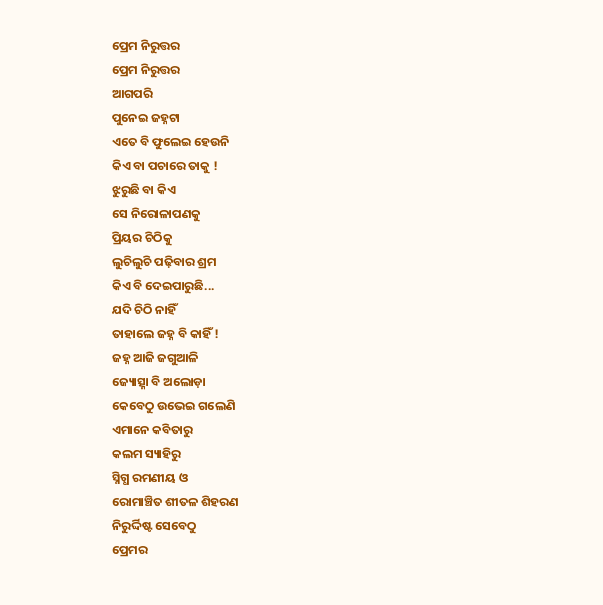ପ୍ରେମ ନିରୁତ୍ତର
ପ୍ରେମ ନିରୁତ୍ତର
ଆଗପରି
ପୁନେଇ ଜହ୍ନଟା
ଏତେ ବି ଫୁଲେଇ ହେଉନି
କିଏ ବା ପଚାରେ ତାକୁ !
ଝୁରୁଛି ବା କିଏ
ସେ ନିରୋଳାପଣକୁ
ପ୍ରିୟର ଚିଠିକୁ
ଲୁଚିଲୁଚି ପଢ଼ିବାର ଶ୍ରମ
କିଏ ବି ଦେଇପାରୁଛି...
ଯଦି ଚିଠି ନାହିଁ
ତାହାଲେ ଜହ୍ନ ବି କାହିଁ !
ଜହ୍ନ ଆଜି ଜଗୁଆଳି
ଜ୍ୟୋତ୍ସ୍ନା ବି ଅଲୋଡ଼ା
କେବେଠୁ ଉଭେଇ ଗଲେଣି
ଏମାନେ କବିତାରୁ
କଲମ ସ୍ୟାହିରୁ
ସ୍ନିଗ୍ଧ ରମଣୀୟ ଓ
ରୋମାଞ୍ଚିତ ଶୀତଳ ଶିହରଣ
ନିରୁର୍ଦ୍ଦିଷ୍ଟ ସେବେଠୁ
ପ୍ରେମର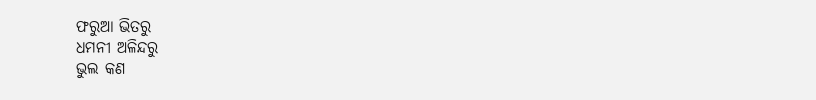ଫରୁଆ ଭିତରୁ
ଧମନୀ ଅଳିନ୍ଦରୁ
ଭୁଲ କଣ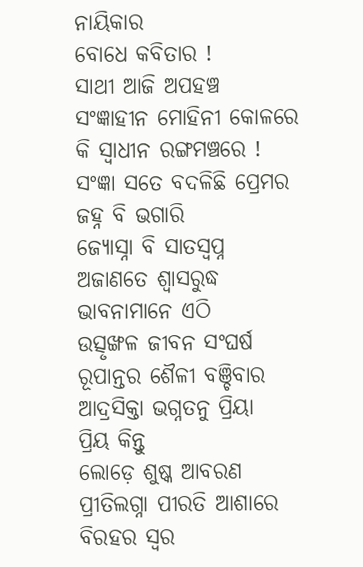ନାୟିକାର
ବୋଧେ କବିତାର !
ସାଥୀ ଆଜି ଅପହଞ୍ଚ
ସଂଜ୍ଞାହୀନ ମୋହିନୀ କୋଳରେ
କି ସ୍ୱାଧୀନ ରଙ୍ଗମଞ୍ଚରେ !
ସଂଜ୍ଞା ସତେ ବଦଳିଛି ପ୍ରେମର
ଜହ୍ନ ବି ଭଗାରି
ଜ୍ୟୋସ୍ନା ବି ସାତସ୍ୱପ୍ନ
ଅଜାଣତେ ଶ୍ୱାସରୁଦ୍ଧ
ଭାବନାମାନେ ଏଠି
ଉତ୍ସୃଙ୍ଖଳ ଜୀବନ ସଂଘର୍ଷ
ରୂପାନ୍ତର ଶୈଳୀ ବଞ୍ଚିବାର
ଆଦ୍ରସିକ୍ତା ଭଗ୍ନତନୁ ପ୍ରିୟା
ପ୍ରିୟ କିନ୍ତୁ
ଲୋଡ଼େ ଶୁଷ୍କ ଆବରଣ
ପ୍ରୀତିଲଗ୍ନା ପୀରତି ଆଶାରେ
ବିରହର ସ୍ୱର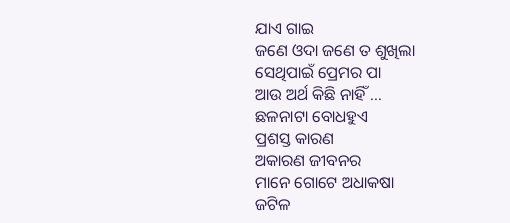ଯାଏ ଗାଇ
ଜଣେ ଓଦା ଜଣେ ତ ଶୁଖିଲା
ସେଥିପାଇଁ ପ୍ରେମର ପା
ଆଉ ଅର୍ଥ କିଛି ନାହିଁ ...
ଛଳନାଟା ବୋଧହୁଏ
ପ୍ରଶସ୍ତ କାରଣ
ଅକାରଣ ଜୀବନର
ମାନେ ଗୋଟେ ଅଧାକଷା
ଜଟିଳ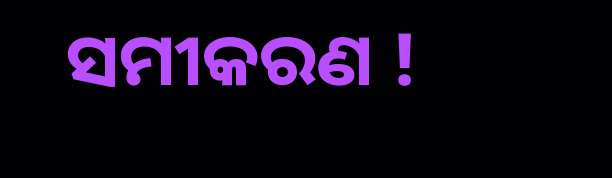ସମୀକରଣ !